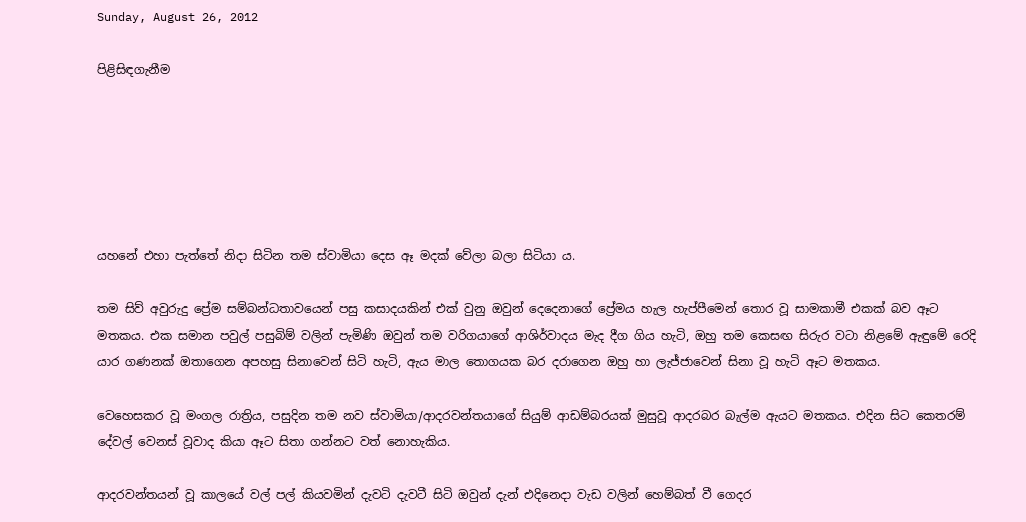Sunday, August 26, 2012

පිළිසිඳගැනීම






යහනේ එහා පැත්තේ නිදා සිටින තම ස්වාමියා දෙස ඈ මදක් වේලා බලා සිටියා ය.

තම සිව් අවුරුදු ප්‍රේම සම්බන්ධතාවයෙන් පසු කසාදයකින් එක් වුනු ඔවුන් දෙදෙනාගේ ප්‍රේමය හැල හැප්පීමෙන් තොර වූ සාමකාමී එකක් බව ඈට මතකය. එක සමාන පවුල් පසුබිම් වලින් පැමිණි ඔවුන් තම වරිගයාගේ ආශිර්වාදය මැද දීග ගිය හැටි, ඔහු තම කෙසඟ සිරුර වටා නිළමේ ඇඳුමේ රෙදි යාර ගණනක් ඔතාගෙන අපහසු සිනාවෙන් සිටි හැටි, ඇය මාල තොගයක බර දරාගෙන ඔහු හා ලැජ්ජාවෙන් සිනා වූ හැටි ඈට මතකය.

වෙහෙසකර වූ මංගල රාත්‍රිය, පසුදින තම නව ස්වාමියා/ආදරවන්තයාගේ සියුම් ආඩම්බරයක් මුසුවූ ආදරබර බැල්ම ඇයට මතකය. එදින සිට කෙතරම් දේවල් වෙනස් වූවාද කියා ඈට සිතා ගන්නට වත් නොහැකිය.

ආදරවන්තයන් වූ කාලයේ වල් පල් කියවමින් දැවටි දැවටී සිටි ඔවුන් දැන් එදිනෙදා වැඩ වලින් හෙම්බත් වී ගෙදර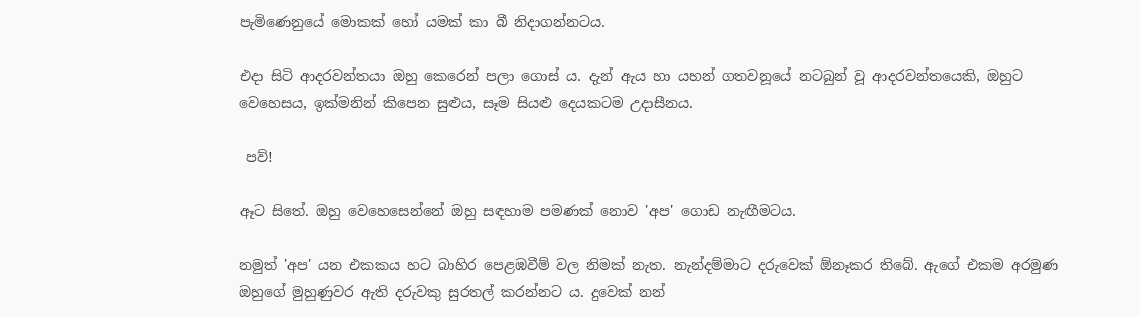පැමිණෙනුයේ මොකක් හෝ යමක් කා බී නිදාගන්නටය.

එදා සිටි ආදරවන්තයා ඔහු කෙරෙන් පලා ගොස් ය. දැන් ඇය හා යහන් ගතවනූයේ නටබුන් වූ ආදරවන්තයෙකි, ඔහුට වෙහෙසය, ඉක්මනින් කිපෙන සුළුය, සෑම සියළු දෙයකටම උදාසීනය.

 පව්!

ඈට සිතේ. ඔහු වෙහෙසෙන්නේ ඔහු සඳහාම පමණක් නොව 'අප' ගොඩ නැඟීමටය.

නමුත් 'අප' යන එකකය හට බාහිර පෙළඹවීම් වල නිමක් නැත. නැන්දම්මාට දරුවෙක් ඕනෑකර තිබේ. ඇගේ එකම අරමුණ ඔහුගේ මුහුණුවර ඇති දරුවකු සුරතල් කරන්නට ය. දුවෙක් නන්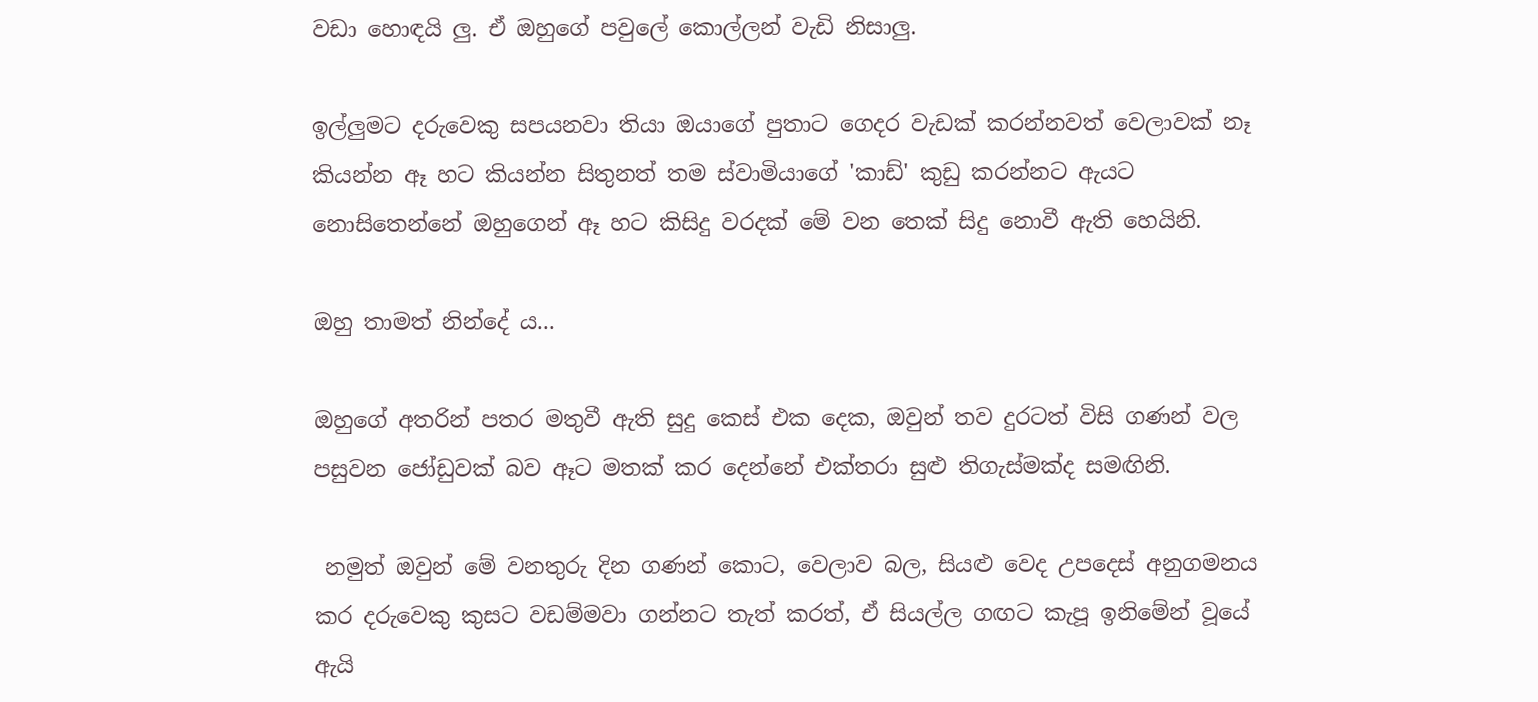වඩා හොඳයි ලු. ඒ ඔහුගේ පවුලේ කොල්ලන් වැඩි නිසාලු.

ඉල්ලුමට දරුවෙකු සපයනවා තියා ඔයාගේ පුතාට ගෙදර වැඩක් කරන්නවත් වෙලාවක් නෑ කියන්න ඈ හට කියන්න සිතුනත් තම ස්වාමියාගේ 'කාඩ්' කුඩු කරන්නට ඇයට නොසිතෙන්නේ ඔහුගෙන් ඈ හට කිසිදු වරදක් මේ වන තෙක් සිදු නොවී ඇති හෙයිනි.

ඔහු තාමත් නින්දේ ය...

ඔහුගේ අතරින් පතර මතුවී ඇති සුදු කෙස් එක දෙක, ඔවුන් තව දුරටත් විසි ගණන් වල පසුවන ජෝඩුවක් බව ඈට මතක් කර දෙන්නේ එක්තරා සුළු තිගැස්මක්ද සමඟිනි.

 නමුත් ඔවුන් මේ වනතුරු දින ගණන් කොට, වෙලාව බල, සියළු වෙද උපදෙස් අනුගමනය කර දරුවෙකු කුසට වඩම්මවා ගන්නට තැත් කරත්, ඒ සියල්ල ගඟට කැපූ ඉනිමේන් වූයේ ඇයි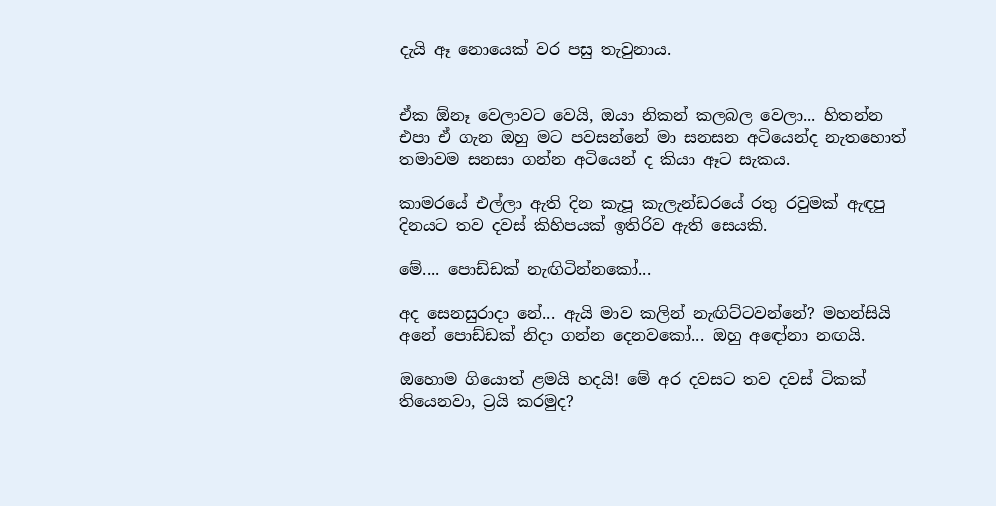දැයි ඈ නොයෙක් වර පසු තැවුනාය.


ඒක ඕනෑ වෙලාවට වෙයි, ඔයා නිකන් කලබල වෙලා... හිතන්න එපා ඒ ගැන ඔහු මට පවසන්නේ මා සනසන අටියෙන්ද නැතහොත් තමාවම සනසා ගන්න අටියෙන් ද කියා ඈට සැකය.

කාමරයේ එල්ලා ඇති දින කැපූ කැලැන්ඩරයේ රතු රවුමක් ඇඳපු දිනයට තව දවස් කිහිපයක් ඉතිරිව ඇති සෙයකි.

මේ.... පොඩ්ඩක් නැඟිටින්නකෝ...

අද සෙනසුරාදා නේ... ඇයි මාව කලින් නැඟිට්ටවන්නේ? මහන්සියි අනේ පොඩ්ඩක් නිදා ගන්න දෙනවකෝ... ඔහු අඳෝනා නඟයි.

ඔහොම ගියොත් ළමයි හදයි! මේ අර දවසට තව දවස් ටිකක් තියෙනවා, ට්‍රයි කරමුද?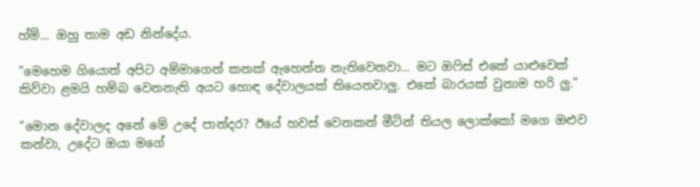හ්ම්... ඔහු තාම අඩ නින්දේය.

"මෙහෙම ගියොත් අපිට අම්මාගෙන් කනක් ඇහෙන්න නැතිවෙනවා... මට ඔෆිස් එකේ යාළුවෙක් කිව්වා ළමයි හම්බ වෙනනැති අයට හොඳ දේවාලයක් තියෙනවාලු. එකේ බාරයක් වුනාම හරි ලු."

"මොන දේවාලද අනේ මේ උදේ පාන්දර? ඊයේ හවස් වෙනකන් මීටින් තියල ලොක්කෝ මගෙ ඔළුව කන්වා, උදේට ඔයා මගේ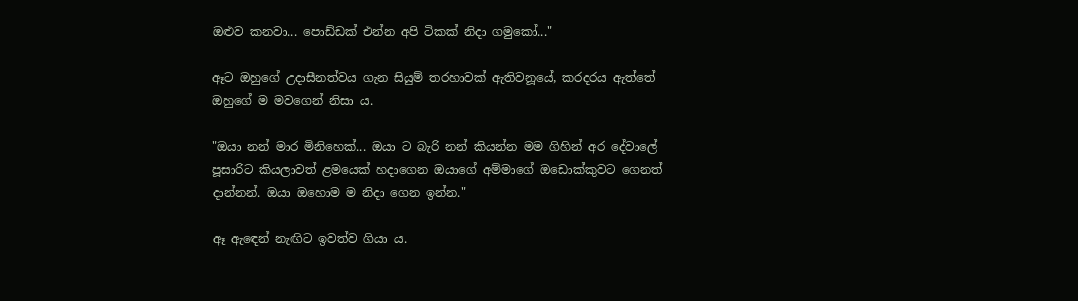ඔළුව කනවා... පොඩ්ඩක් එන්න අපි ටිකක් නිදා ගමුකෝ..."

ඈට ඔහුගේ උදාසීනත්වය ගැන සියුම් තරහාවක් ඇතිවනූයේ, කරදරය ඇත්තේ ඔහුගේ ම මවගෙන් නිසා ය.

"ඔයා නන් මාර මිනිහෙක්... ඔයා ට බැරි නන් කියන්න මම ගිහින් අර දේවාලේ පූසාරිට කියලාවත් ළමයෙක් හදාගෙන ඔයාගේ අම්මාගේ ඔඩොක්කුවට ගෙනත් දාන්නන්. ඔයා ඔහොම ම නිදා ගෙන ඉන්න."

ඈ ඇඳෙන් නැඟිට ඉවත්ව ගියා ය.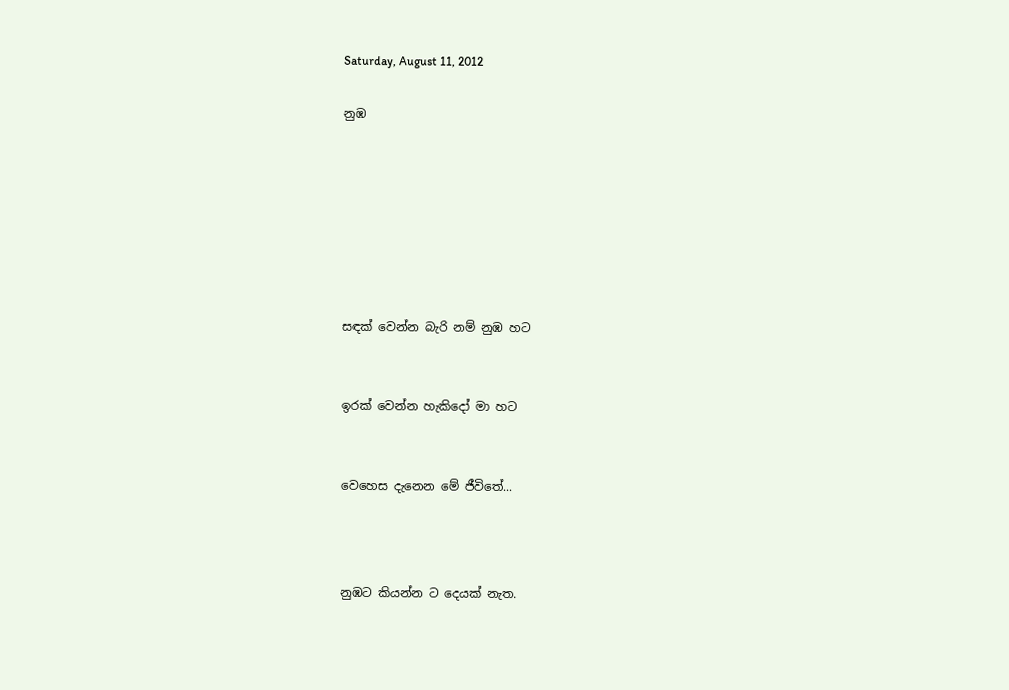Saturday, August 11, 2012

නුඹ







සඳක් වෙන්න බැරි නම් නුඹ හට


ඉරක් වෙන්න හැකිදෝ මා හට


වෙහෙස දැනෙන මේ ජීවිතේ...



නුඹට කියන්න ට දෙයක් නැත.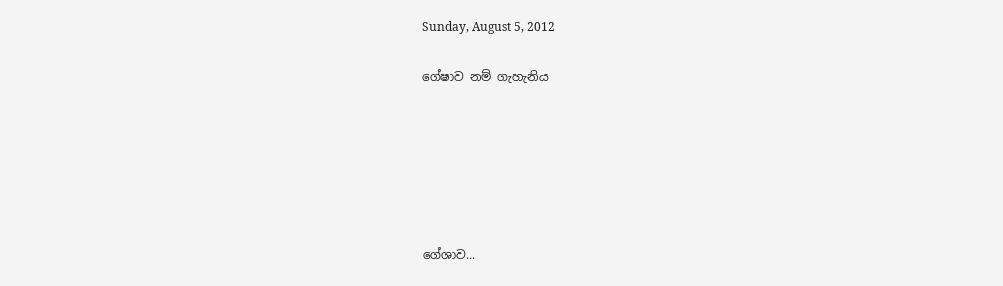Sunday, August 5, 2012

ගේෂාව නම් ගැහැනිය






ගේශාව...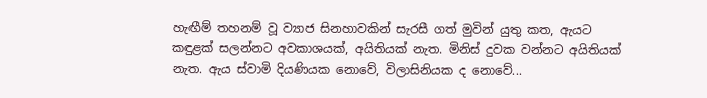හැඟීම් තහනම් වූ ව්‍යාජ සිනහාවකින් සැරසී ගත් මුවින් යුතු කත, ඇයට කඳුළක් සලන්නට අවකාශයක්, අයිතියක් නැත. මිනිස් දුවක වන්නට අයිතියක් නැත. ඇය ස්වාමි දියණියක නොවේ, විලාසිනියක ද නොවේ...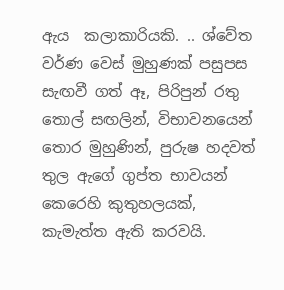ඇය  කලාකාරියකි. .. ශ්වේත වර්ණ වෙස් මුහුණක් පසුපස සැඟවී ගත් ඈ, පිරිපුන් රතු තොල් සඟලින්, විභාවනයෙන් තොර මුහුණින්, පුරුෂ හදවත් තුල ඇගේ ගුප්ත භාවයන් කෙරෙහි කුතුහලයක්, කැමැත්ත ඇති කරවයි.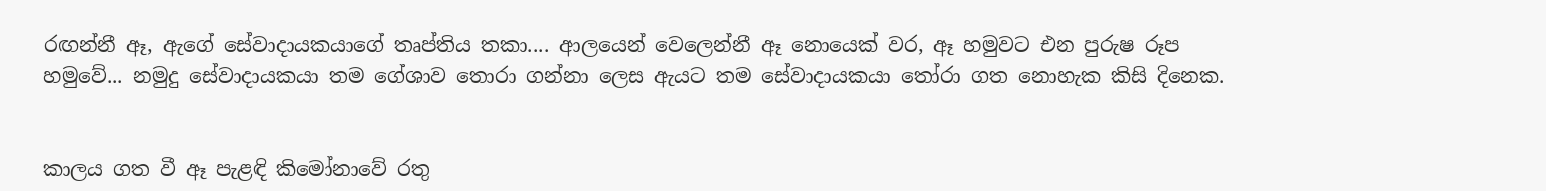රඟන්නී ඈ, ඇගේ සේවාදායකයාගේ තෘප්තිය තකා.... ආලයෙන් වෙලෙන්නී ඈ නොයෙක් වර, ඈ හමුවට එන පුරුෂ රූප හමුවේ... නමුදු සේවාදායකයා තම ගේශාව තොරා ගන්නා ලෙස ඇයට තම සේවාදායකයා තෝරා ගත නොහැක කිසි දිනෙක.


කාලය ගත වී ඈ පැළඳි කිමෝනාවේ රතු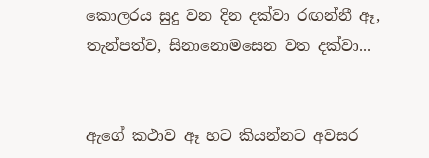කොලරය සුදු වන දින දක්වා රඟන්නී ඈ,  තැන්පත්ව, සිනානොමසෙන වත දක්වා...


ඇගේ කථාව ඈ හට කියන්නට අවසර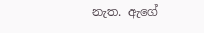නැත. ඇගේ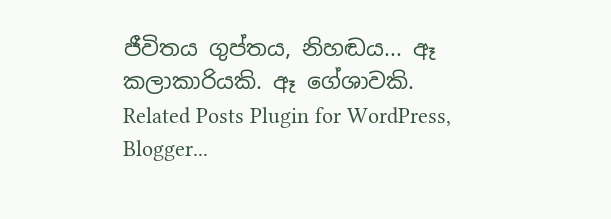ජීවිතය ගුප්තය, නිහඬය... ඈ කලාකාරියකි. ඈ ගේශාවකි.
Related Posts Plugin for WordPress, Blogger...